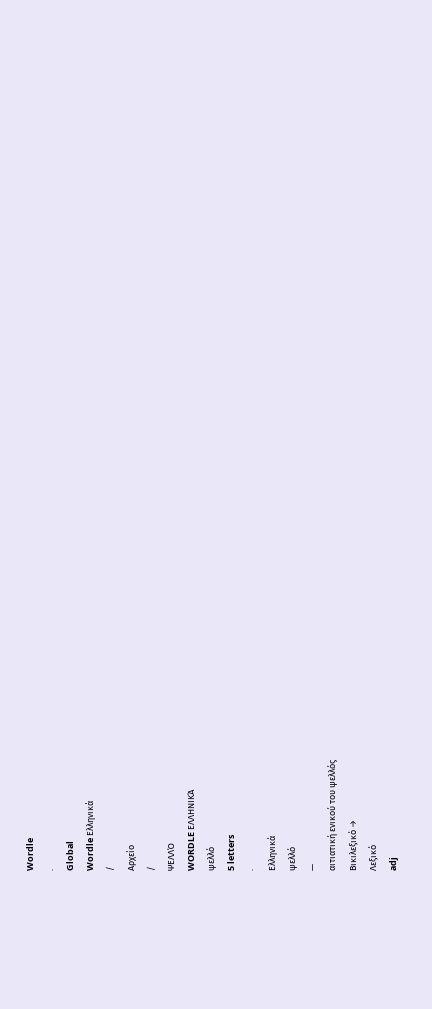Wordle
.
Global
Wordle Ελληνικά
/
Αρχείο
/
ΨΕΛΛΌ
WORDLE ΕΛΛΗΝΙΚΆ
ψελλό
5 letters
·
Ελληνικά
ψελλό
—
αιτιατική ενικού του ψελλός
Βικιλεξικό →
Λεξικό
adj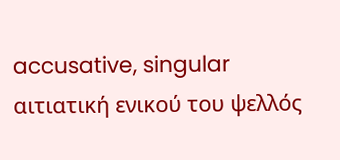accusative, singular
αιτιατική ενικού του ψελλός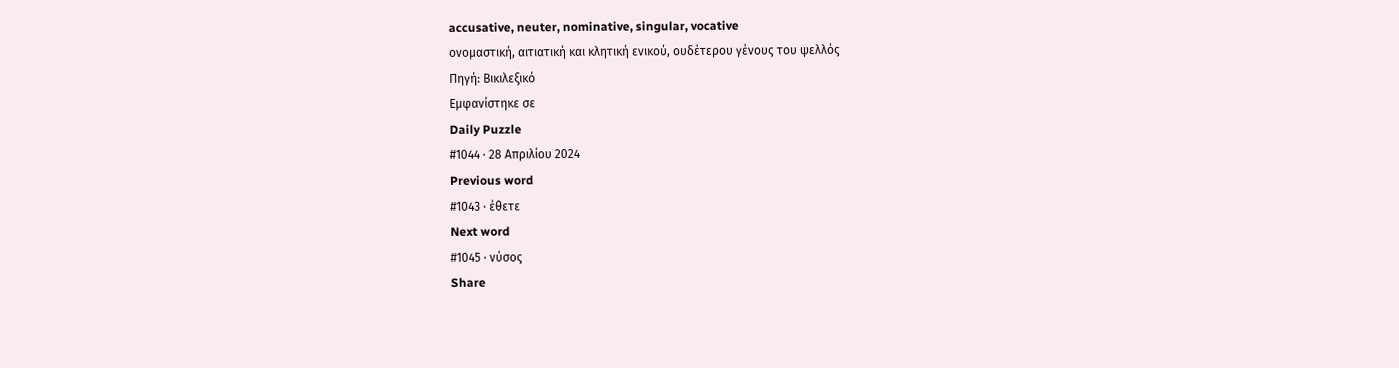accusative, neuter, nominative, singular, vocative
ονομαστική, αιτιατική και κλητική ενικού, ουδέτερου γένους του ψελλός
Πηγή: Βικιλεξικό
Εμφανίστηκε σε
Daily Puzzle
#1044 · 28 Απριλίου 2024
Previous word
#1043 · έθετε
Next word
#1045 · νύσος
Share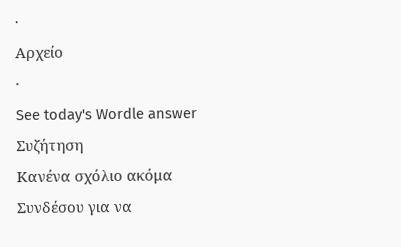·
Αρχείο
·
See today's Wordle answer
Συζήτηση
Κανένα σχόλιο ακόμα
Συνδέσου για να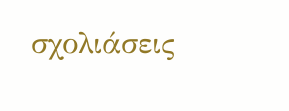σχολιάσεις